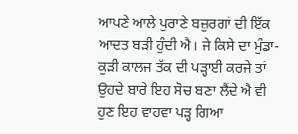ਆਪਣੇ ਆਲੇ ਪੁਰਾਣੇ ਬਜ਼ੁਰਗਾਂ ਦੀ ਇੱਕ ਆਦਤ ਬੜੀ ਹੁੰਦੀ ਐ। ਜੇ ਕਿਸੇ ਦਾ ਮੁੰਡਾ-ਕੁੜੀ ਕਾਲਜ ਤੱਕ ਦੀ ਪੜ੍ਹਾਈ ਕਰਜੇ ਤਾਂ ਉਹਦੇ ਬਾਰੇ ਇਹ ਸੋਚ ਬਣਾ ਲੈਂਦੇ ਐ ਵੀ ਹੁਣ ਇਹ ਵਾਹਵਾ ਪੜ੍ਹ ਗਿਆ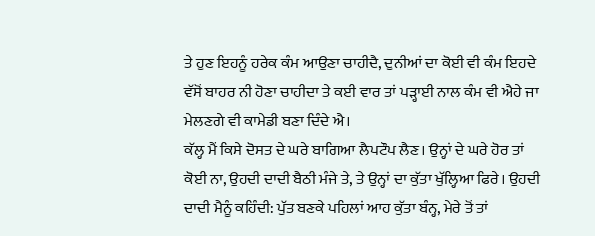ਤੇ ਹੁਣ ਇਹਨੂੰ ਹਰੇਕ ਕੰਮ ਆਉਣਾ ਚਾਹੀਦੈ, ਦੁਨੀਆਂ ਦਾ ਕੋਈ ਵੀ ਕੰਮ ਇਹਦੇ ਵੱਸੋਂ ਬਾਹਰ ਨੀ ਹੋਣਾ ਚਾਹੀਦਾ ਤੇ ਕਈ ਵਾਰ ਤਾਂ ਪੜ੍ਹਾਈ ਨਾਲ ਕੰਮ ਵੀ ਐਹੇ ਜਾ ਮੇਲਣਗੇ ਵੀ ਕਾਮੇਡੀ ਬਣਾ ਦਿੰਦੇ ਐ।
ਕੱਲ੍ਹ ਮੈਂ ਕਿਸੇ ਦੋਸਤ ਦੇ ਘਰੇ ਬਾਗਿਆ ਲੈਪਟੌਪ ਲੈਣ। ਉਨ੍ਹਾਂ ਦੇ ਘਰੇ ਹੋਰ ਤਾਂ ਕੋਈ ਨਾ, ਉਹਦੀ ਦਾਦੀ ਬੈਠੀ ਮੰਜੇ ਤੇ, ਤੇ ਉਨ੍ਹਾਂ ਦਾ ਕੁੱਤਾ ਖੁੱਲ੍ਹਿਆ ਫਿਰੇ। ਉਹਦੀ ਦਾਦੀ ਮੈਨੂੰ ਕਹਿੰਦੀ: ਪੁੱਤ ਬਣਕੇ ਪਹਿਲਾਂ ਆਹ ਕੁੱਤਾ ਬੰਨ੍ਹ, ਮੇਰੇ ਤੋਂ ਤਾਂ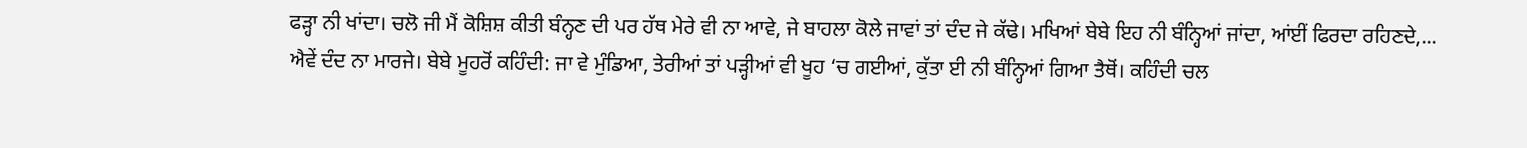ਫੜ੍ਹਾ ਨੀ ਖਾਂਦਾ। ਚਲੋ ਜੀ ਮੈਂ ਕੋਸ਼ਿਸ਼ ਕੀਤੀ ਬੰਨ੍ਹਣ ਦੀ ਪਰ ਹੱਥ ਮੇਰੇ ਵੀ ਨਾ ਆਵੇ, ਜੇ ਬਾਹਲਾ ਕੋਲੇ ਜਾਵਾਂ ਤਾਂ ਦੰਦ ਜੇ ਕੱਢੇ। ਮਖਿਆਂ ਬੇਬੇ ਇਹ ਨੀ ਬੰਨ੍ਹਿਆਂ ਜਾਂਦਾ, ਆਂਈਂ ਫਿਰਦਾ ਰਹਿਣਦੇ,...
ਐਵੇਂ ਦੰਦ ਨਾ ਮਾਰਜੇ। ਬੇਬੇ ਮੂਹਰੋਂ ਕਹਿੰਦੀ: ਜਾ ਵੇ ਮੁੰਡਿਆ, ਤੇਰੀਆਂ ਤਾਂ ਪੜ੍ਹੀਆਂ ਵੀ ਖੂਹ ‘ਚ ਗਈਆਂ, ਕੁੱਤਾ ਈ ਨੀ ਬੰਨ੍ਹਿਆਂ ਗਿਆ ਤੈਥੋਂ। ਕਹਿੰਦੀ ਚਲ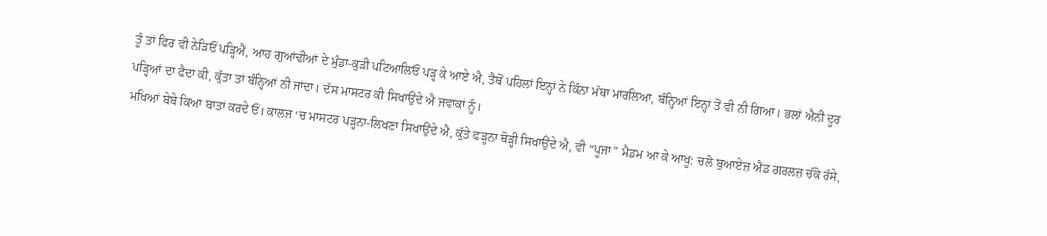ਤੂੰ ਤਾਂ ਫਿਰ ਵੀ ਨੇੜਿਓਂ ਪੜ੍ਹਿਐਂ, ਆਹ ਗੁਆਂਢੀਆਂ ਦੇ ਮੁੰਡਾ-ਕੁੜੀ ਪਟਿਆਲਿਓਂ ਪੜ੍ਹ ਕੇ ਆਏ ਐ, ਤੈਥੋਂ ਪਹਿਲਾਂ ਇਨ੍ਹਾਂ ਨੇ ਕਿੰਨਾ ਮੱਥਾ ਮਾਰਲਿਆ, ਬੰਨ੍ਹਿਆਂ ਇਨ੍ਹਾਂ ਤੋਂ ਵੀ ਨੀ ਗਿਆ। ਭਲਾਂ ਐਨੀ ਦੂਰ ਪੜ੍ਹਿਆਂ ਦਾ ਫੈਦਾ ਕੀ, ਕੁੱਤਾ ਤਾਂ ਬੰਨ੍ਹਿਆਂ ਨੀ ਜਾਂਦਾ। ਦੱਸ ਮਾਸਟਰ ਕੀ ਸਿਖਾਉਂਦੇ ਐ ਜਵਾਕਾਂ ਨੂੰ।
ਮਖਿਆਂ ਬੇਬੇ ਕਿਆ ਬਾਤਾਂ ਕਰਦੇ ਓਂ। ਕਾਲਜ ‘ਚ ਮਾਸਟਰ ਪੜ੍ਹਨਾ-ਲਿਖਣਾ ਸਿਖਾਉਂਦੇ ਐ, ਕੁੱਤੇ ਫੜ੍ਹਨਾ ਥੋੜ੍ਹੀ ਸਿਖਾਉਂਦੇ ਐ, ਵੀ “ਪੂਜਾ” ਮੈਡਮ ਆ ਕੇ ਆਖੂ: ਚਲੋ ਬੁਆਏਜ਼ ਐਂਡ ਗਰਲਜ਼ ਚੱਕੋ ਰੱਸੇ,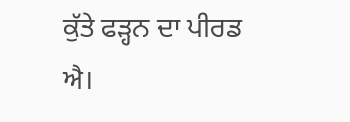ਕੁੱਤੇ ਫੜ੍ਹਨ ਦਾ ਪੀਰਡ ਐ।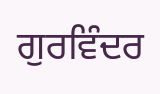ਗੁਰਵਿੰਦਰ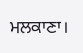ਮਲਕਾਣਾ।